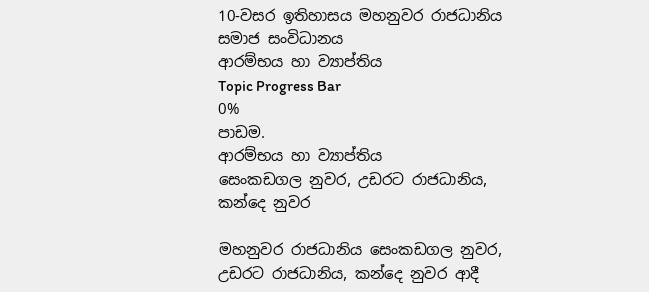10-වසර ඉතිහාසය මහනුවර රාජධානිය සමාජ සංවිධානය
ආරම්භය හා ව්‍යාප්තිය
Topic Progress Bar
0%
පාඩම.
ආරම්භය හා ව්‍යාප්තිය
සෙංකඩගල නුවර, උඩරට රාජධානිය, කන්දෙ නුවර

මහනුවර රාජධානිය සෙංකඩගල නුවර, උඩරට රාජධානිය, කන්දෙ නුවර ආදී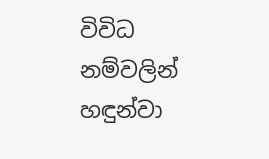විවිධ නම්වලින් හඳුන්වා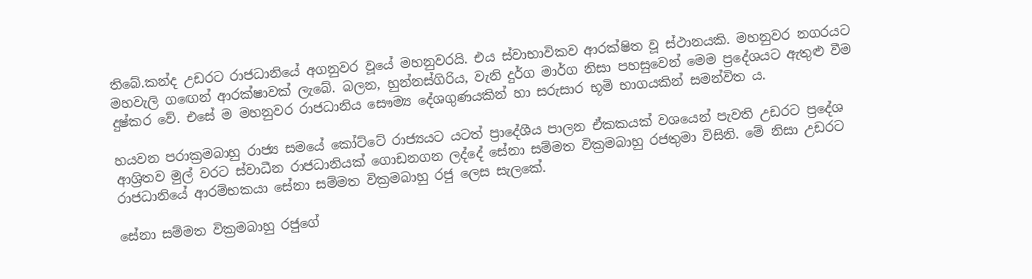තිබේ.කන්ද උඩරට රාජධානියේ අගනුවර වූයේ මහනුවරයි. එය ස්වාභාවිකව ආරක්ෂිත වූ ස්ථානයකි. මහනුවර නගරයට මහවැලි ගඟෙන් ආරක්ෂාවක් ලැබේ. බලන, හුන්නස්ගිරිය, වැනි දුර්ග මාර්ග නිසා පහසුවෙන් මෙම ප්‍රදේශයට ඇතුළු වීම දුෂ්කර වේ. එසේ ම මහනුවර රාජධානිය සෞම්‍ය දේශගුණයකින් හා සරුසාර භූමි භාගයකින් සමන්විත ය.

හයවන පරාක්‍රමබාහු රාජ්‍ය සමයේ කෝට්ටේ රාජ්‍යයට යටත් ප්‍රාදේශීය පාලන ඒකකයක් වශයෙන් පැවති උඩරට ප්‍රදේශ ආශ්‍රිතව මුල් වරට ස්වාධීන රාජධානියක් ගොඩනගන ලද්දේ සේනා සම්මත වික්‍රමබාහු රජතුමා විසිනි. මේ නිසා උඩරට රාජධානියේ ආරම්භකයා සේනා සම්මත වික්‍රමබාහු රජු ලෙස සැලකේ.

සේනා සම්මත වික්‍රමබාහු රජුගේ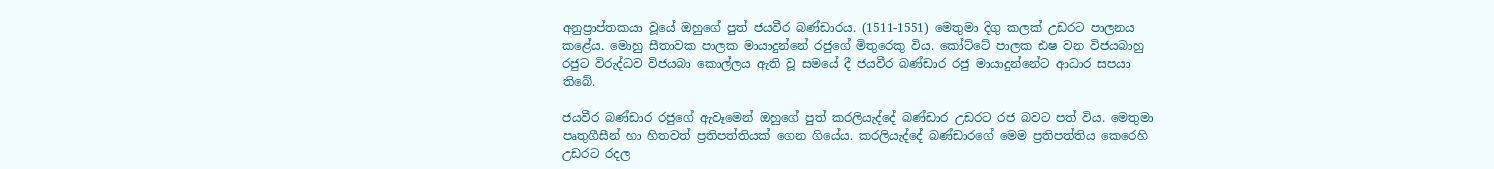අනුප්‍රාප්තකයා වූයේ ඔහුගේ පුත් ජයවීර බණ්ඩාරය. (1511-1551) මෙතුමා දිගු කලක් උඩරට පාලනය කළේය. මොහු සීතාවක පාලක මායාදුන්නේ රජුගේ මිතුරෙකු විය. කෝට්ටේ පාලක ඪෂ වන විජයබාහු රජුට විරුද්ධව විජයබා කොල්ලය ඇති වූ සමයේ දී ජයවීර බණ්ඩාර රජු මායාදුන්නේට ආධාර සපයා තිබේ.

ජයවීර බණ්ඩාර රජුගේ ඇවෑමෙන් ඔහුගේ පුත් කරලියැද්දේ බණ්ඩාර උඩරට රජ බවට පත් විය. මෙතුමා පෘතුගීසීන් හා හිතවත් ප්‍රතිපත්තියක් ගෙන ගියේය. කරලියැද්දේ බණ්ඩාරගේ මෙම ප්‍රතිපත්තිය කෙරෙහි උඩරට රදල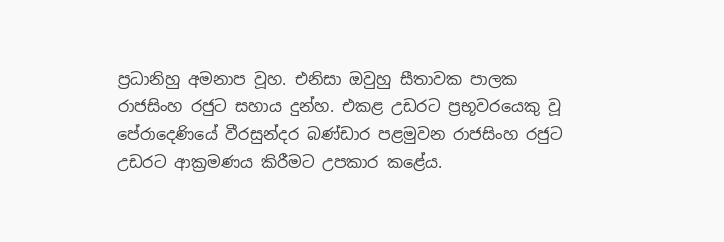ප්‍රධානිහු අමනාප වූහ. එනිසා ඔවුහු සීතාවක පාලක රාජසිංහ රජුට සහාය දුන්හ. එකළ උඩරට ප්‍රභූවරයෙකු වූ පේරාදෙණියේ වීරසුන්දර බණ්ඩාර පළමුවන රාජසිංහ රජුට උඩරට ආක්‍රමණය කිරීමට උපකාර කළේය.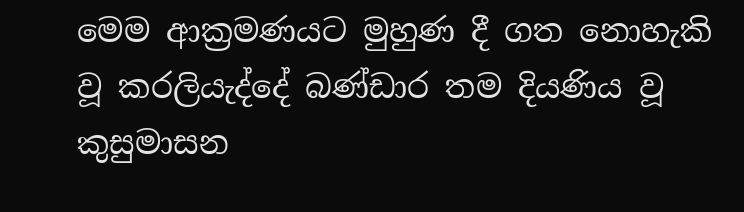මෙම ආක්‍රමණයට මුහුණ දී ගත නොහැකි වූ කරලියැද්දේ බණ්ඩාර තම දියණිය වූ කුසුමාසන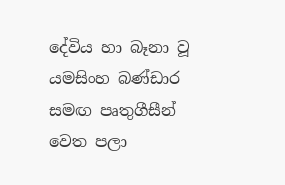දේවිය හා බෑනා වූ යමසිංහ බණ්ඩාර සමඟ පෘතුගීසීන් වෙත පලා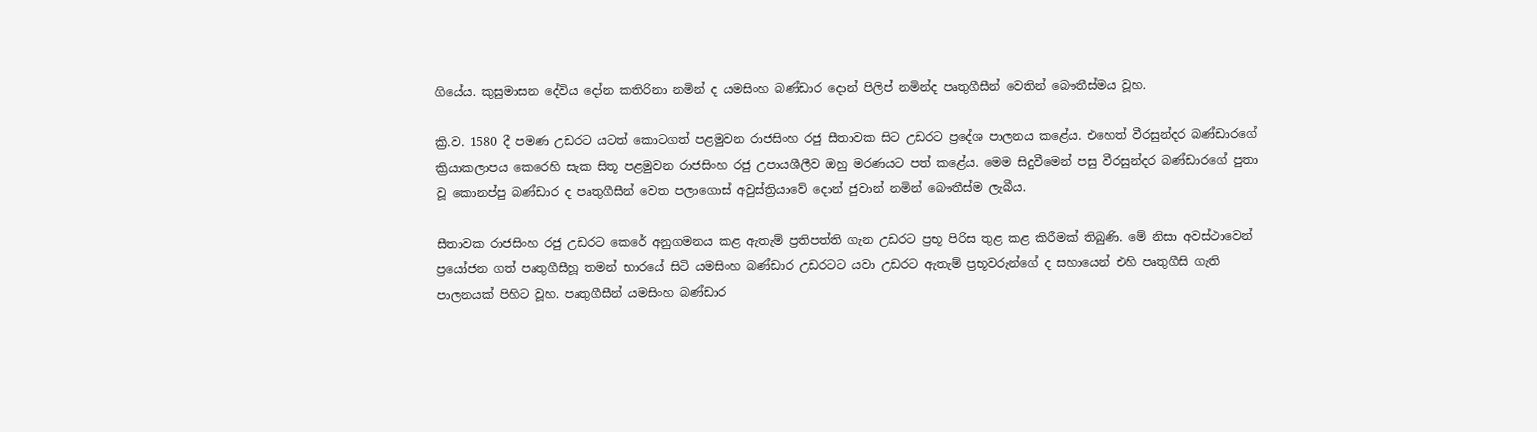ගියේය. කුසුමාසන දේවිය දෝන කතිරිනා නමින් ද යමසිංහ බණ්ඩාර දොන් පිලිප් නමින්ද පෘතුගීසීන් වෙතින් බෞතීස්මය වූහ.

ක්‍රි.ව. 1580 දී පමණ උඩරට යටත් කොටගත් පළමුවන රාජසිංහ රජු සීතාවක සිට උඩරට ප්‍රදේශ පාලනය කළේය. එහෙත් වීරසුන්දර බණ්ඩාරගේ ක්‍රියාකලාපය කෙරෙහි සැක සිතූ පළමුවන රාජසිංහ රජු උපායශීලීව ඔහු මරණයට පත් කළේය. මෙම සිදුවීමෙන් පසු වීරසුන්දර බණ්ඩාරගේ පුතා වූ කොනප්පු බණ්ඩාර ද පෘතුගීසීන් වෙත පලාගොස් අවුස්ත්‍රියාවේ දොන් ජුවාන් නමින් බෞතීස්ම ලැබීය.

සීතාවක රාජසිංහ රජු උඩරට කෙරේ අනුගමනය කළ ඇතැම් ප්‍රතිපත්ති ගැන උඩරට ප්‍රභූ පිරිස තුළ කළ කිරීමක් තිබුණි. මේ නිසා අවස්ථාවෙන් ප්‍රයෝජන ගත් පෘතුගීසීහූ තමන් භාරයේ සිටි යමසිංහ බණ්ඩාර උඩරටට යවා උඩරට ඇතැම් ප්‍රභූවරුන්ගේ ද සහායෙන් එහි පෘතුගීසි ගැති පාලනයක් පිහිට වූහ. පෘතුගීසීන් යමසිංහ බණ්ඩාර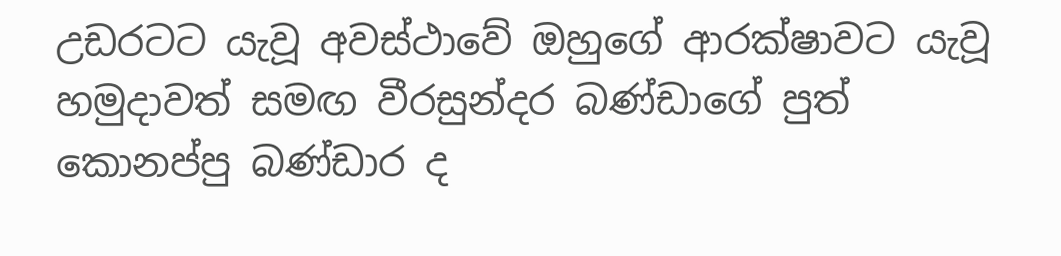උඩරටට යැවූ අවස්ථාවේ ඔහුගේ ආරක්ෂාවට යැවූ හමුදාවත් සමඟ වීරසුන්දර බණ්ඩාගේ පුත් කොනප්පු බණ්ඩාර ද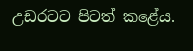උඩරටට පිටත් කළේය.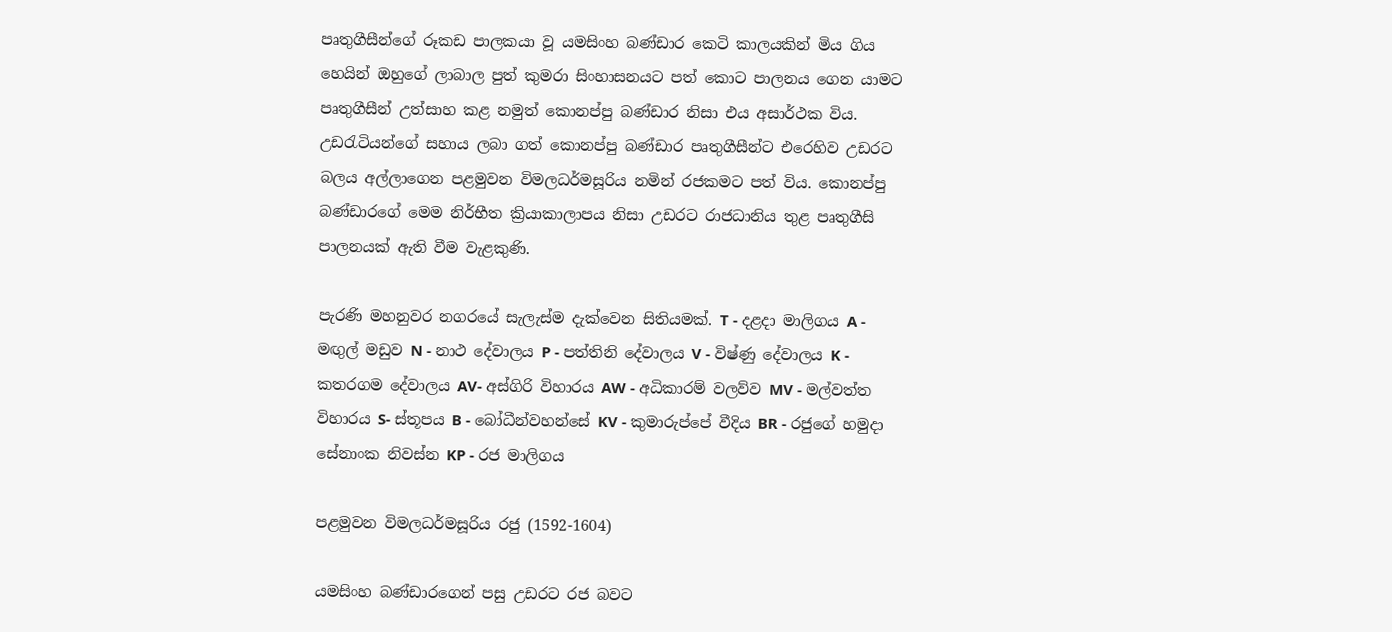පෘතුගීසීන්ගේ රූකඩ පාලකයා වූ යමසිංහ බණ්ඩාර කෙටි කාලයකින් මිය ගිය හෙයින් ඔහුගේ ලාබාල පුත් කුමරා සිංහාසනයට පත් කොට පාලනය ගෙන යාමට පෘතුගීසීන් උත්සාහ කළ නමුත් කොනප්පු බණ්ඩාර නිසා එය අසාර්ථක විය. උඩරැටියන්ගේ සහාය ලබා ගත් කොනප්පු බණ්ඩාර පෘතුගීසීන්ට එරෙහිව උඩරට බලය අල්ලාගෙන පළමුවන විමලධර්මසූරිය නමින් රජකමට පත් විය. කොනප්පු බණ්ඩාරගේ මෙම නිර්භීත ක්‍රියාකාලාපය නිසා උඩරට රාජධානිය තුළ පෘතුගීසි පාලනයක් ඇති වීම වැළකුණි.

පැරණි මහනුවර නගරයේ සැලැස්ම දැක්වෙන සිතියමක්. T - දළදා මාලිගය A - මඟුල් මඩුව N - නාථ දේවාලය P - පත්තිනි දේවාලය V - විෂ්ණු දේවාලය K - කතරගම දේවාලය AV- අස්ගිරි විහාරය AW - අධිකාරම් වලව්ව MV - මල්වත්ත විහාරය S- ස්තූපය B - බෝධීන්වහන්සේ KV - කුමාරුප්පේ වීදිය BR - රජුගේ හමුදා සේනාංක නිවස්න KP - රජ මාලිගය

පළමුවන විමලධර්මසූරිය රජු (1592-1604)

යමසිංහ බණ්ඩාරගෙන් පසු උඩරට රජ බවට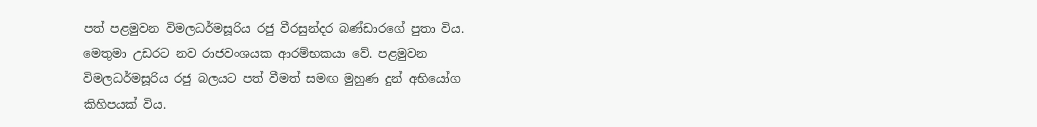පත් පළමුවන විමලධර්මසූරිය රජු වීරසුන්දර බණ්ඩාරගේ පුතා විය. මෙතුමා උඩරට නව රාජවංශයක ආරම්භකයා වේ. පළමුවන විමලධර්මසූරිය රජු බලයට පත් වීමත් සමඟ මුහුණ දුන් අභියෝග කිහිපයක් විය.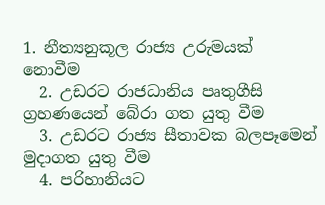1. නීත්‍යනුකූල රාජ්‍ය උරුමයක් නොවීම
  2. උඩරට රාජධානිය පෘතුගීසි ග්‍රහණයෙන් බේරා ගත යුතු වීම
  3. උඩරට රාජ්‍ය සීතාවක බලපෑමෙන් මුදාගත යුතු වීම
  4. පරිහානියට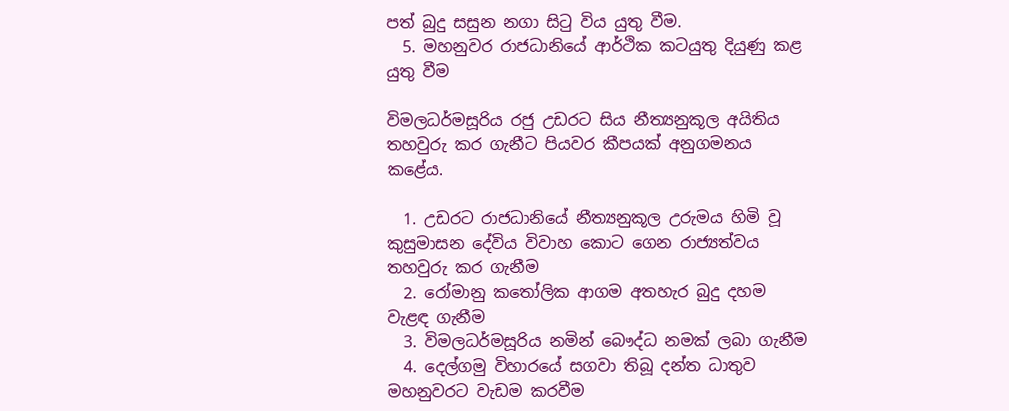පත් බුදු සසුන නගා සිටු විය යුතු වීම.
  5. මහනුවර රාජධානියේ ආර්ථික කටයුතු දියුණු කළ යුතු වීම

විමලධර්මසූරිය රජු උඩරට සිය නීත්‍යනුකූල අයිතිය තහවුරු කර ගැනීට පියවර කීපයක් අනුගමනය කළේය.

  1. උඩරට රාජධානියේ නීත්‍යනුකූල උරුමය හිමි වූ කුසුමාසන දේවිය විවාහ කොට ගෙන රාජ්‍යත්වය තහවුරු කර ගැනීම
  2. රෝමානු කතෝලික ආගම අතහැර බුදු දහම වැළඳ ගැනීම
  3. විමලධර්මසූරිය නමින් බෞද්ධ නමක් ලබා ගැනීම
  4. දෙල්ගමු විහාරයේ සගවා තිබූ දන්ත ධාතුව මහනුවරට වැඩම කරවීම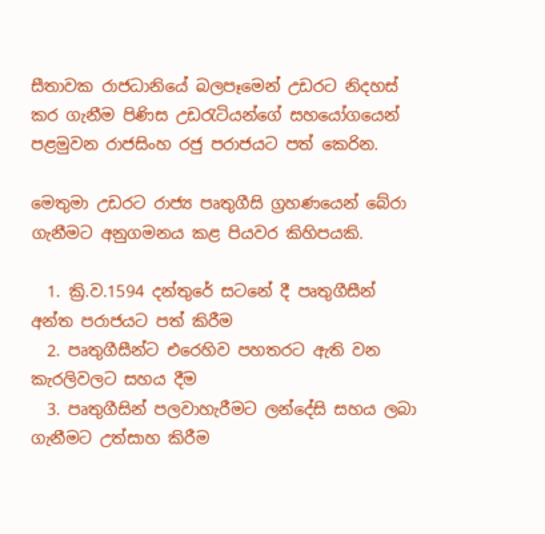සීතාවක රාජධානියේ බලපෑමෙන් උඩරට නිදහස් කර ගැනීම පිණිස උඩරැටියන්ගේ සහයෝගයෙන් පළමුවන රාජසිංහ රජු පරාජයට පත් කෙරින.

මෙතුමා උඩරට රාජ්‍ය පෘතුගීසි ග්‍රහණයෙන් බේරා ගැනීමට අනුගමනය කළ පියවර කිහිපයකි.

  1. ක්‍රි.ව.1594 දන්තුරේ සටනේ දී පෘතුගීසීන් අන්ත පරාජයට පත් කිරීම
  2. පෘතුගීසීන්ට එරෙහිව පහතරට ඇති වන කැරලිවලට සහය දීම
  3. පෘතුගීසින් පලවාහැරීමට ලන්දේසි සහය ලබා ගැනීමට උත්සාහ කිරීම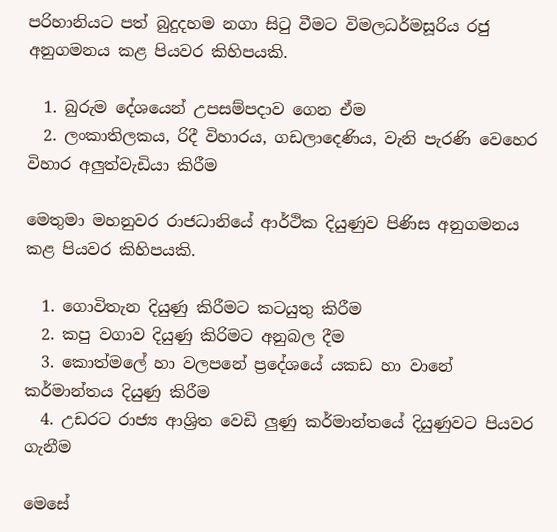පරිහානියට පත් බුදුදහම නගා සිටු වීමට විමලධර්මසූරිය රජු අනුගමනය කළ පියවර කිහිපයකි.

  1. බුරුම දේශයෙන් උපසම්පදාව ගෙන ඒම
  2. ලංකාතිලකය, රිදී විහාරය, ගඩලාදෙණිය, වැනි පැරණි වෙහෙර විහාර අලුත්වැඩියා කිරීම

මෙතුමා මහනුවර රාජධානියේ ආර්ථික දියුණුව පිණිස අනුගමනය කළ පියවර කිහිපයකි.

  1. ගොවිතැන දියුණු කිරීමට කටයුතු කිරීම
  2. කපු වගාව දියුණු කිරිමට අනුබල දීම
  3. කොත්මලේ හා වලපනේ ප්‍රදේශයේ යකඩ හා වානේ කර්මාන්තය දියුණු කිරීම
  4. උඩරට රාජ්‍ය ආශ්‍රිත වෙඩි ලුණු කර්මාන්තයේ දියුණුවට පියවර ගැනීම

මෙසේ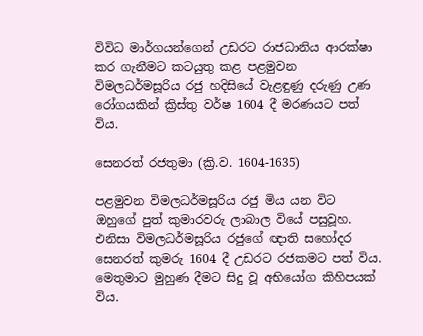විවිධ මාර්ගයන්ගෙන් උඩරට රාජධානිය ආරක්ෂා කර ගැනීමට කටයුතු කළ පළමුවන විමලධර්මසූරිය රජු හදිසියේ වැළඳුණු දරුණු උණ රෝගයකින් ක්‍රිස්තු වර්ෂ 1604 දී මරණයට පත් විය.

සෙනරත් රජතුමා (ක්‍රි.ව. 1604-1635)

පළමුවන විමලධර්මසූරිය රජු මිය යන විට ඔහුගේ පුත් කුමාරවරු ලාබාල වියේ පසුවූහ. එනිසා විමලධර්මසූරිය රජුගේ ඥාති සහෝදර සෙනරත් කුමරු 1604 දී උඩරට රජකමට පත් විය. මෙතුමාට මුහුණ දීමට සිදු වූ අභියෝග කිහිපයක් විය.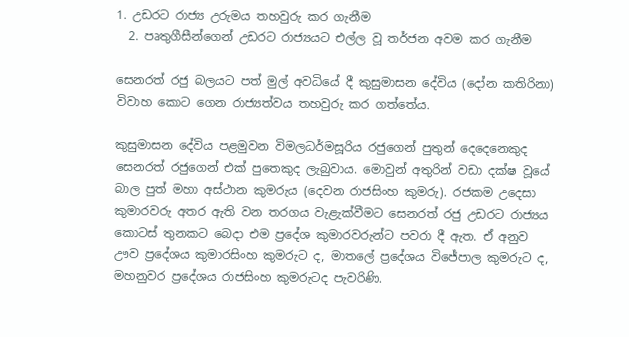1. උඩරට රාජ්‍ය උරුමය තහවුරු කර ගැනීම
  2. පෘතුගීසීන්ගෙන් උඩරට රාජ්‍යයට එල්ල වූ තර්ජන අවම කර ගැනීම

සෙනරත් රජු බලයට පත් මුල් අවධියේ දී කුසුමාසන දේවිය (දෝන කතිරිනා) විවාහ කොට ගෙන රාජ්‍යත්වය තහවුරු කර ගත්තේය.

කුසුමාසන දේවිය පළමුවන විමලධර්මසූරිය රජුගෙන් පුතුන් දෙදෙනෙකුද සෙනරත් රජුගෙන් එක් පුතෙකුද ලැබුවාය. මොවුන් අතුරින් වඩා දක්ෂ වූයේ බාල පුත් මහා අස්ථාන කුමරුය (දෙවන රාජසිංහ කුමරු). රජකම උදෙසා කුමාරවරු අතර ඇති වන තරගය වැළැක්වීමට සෙනරත් රජු උඩරට රාජ්‍යය කොටස් තුනකට බෙදා එම ප්‍රදේශ කුමාරවරුන්ට පවරා දී ඇත. ඒ අනුව ඌව ප්‍රදේශය කුමාරසිංහ කුමරුට ද, මාතලේ ප්‍රදේශය විජේපාල කුමරුට ද, මහනුවර ප්‍රදේශය රාජසිංහ කුමරුටද පැවරිණි.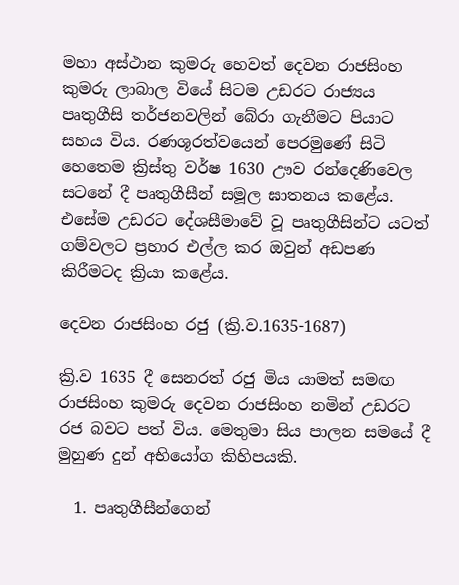මහා අස්ථාන කුමරු හෙවත් දෙවන රාජසිංහ කුමරු ලාබාල වියේ සිටම උඩරට රාජ්‍යය පෘතුගීසි තර්ජනවලින් බේරා ගැනීමට පියාට සහය විය. රණශූරත්වයෙන් පෙරමුණේ සිටි හෙතෙම ක්‍රිස්තු වර්ෂ 1630 ඌව රන්දෙණිවෙල සටනේ දී පෘතුගීසීන් සමූල ඝාතනය කළේය. එසේම උඩරට දේශසීමාවේ වූ පෘතුගීසින්ට යටත් ගම්වලට ප්‍රහාර එල්ල කර ඔවුන් අඩපණ කිරීමටද ක්‍රියා කළේය.

දෙවන රාජසිංහ රජු (ක්‍රි.ව.1635-1687)

ක්‍රි.ව 1635 දී සෙනරත් රජු මිය යාමත් සමඟ රාජසිංහ කුමරු දෙවන රාජසිංහ නමින් උඩරට රජ බවට පත් විය. මෙතුමා සිය පාලන සමයේ දී මුහුණ දුන් අභියෝග කිහිපයකි.

  1. පෘතුගීසීන්ගෙන්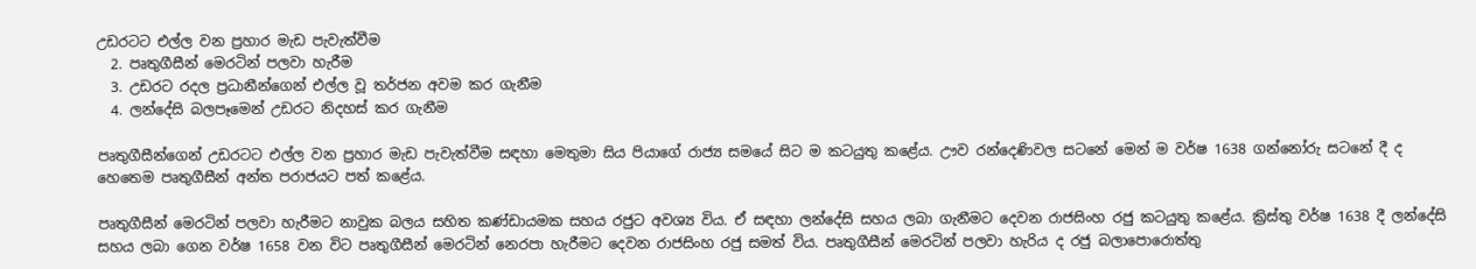උඩරටට එල්ල වන ප්‍රහාර මැඩ පැවැත්වීම
  2. පෘතුගීසීන් මෙරටින් පලවා හැරීම
  3. උඩරට රදල ප්‍රධානීන්ගෙන් එල්ල වූ තර්ජන අවම කර ගැනීම
  4. ලන්දේසි බලපෑමෙන් උඩරට නිදහස් කර ගැනීම

පෘතුගීසීන්ගෙන් උඩරටට එල්ල වන ප්‍රහාර මැඩ පැවැත්වීම සඳහා මෙතුමා සිය පියාගේ රාජ්‍ය සමයේ සිට ම කටයුතු කළේය. ඌව රන්දෙණිවල සටනේ මෙන් ම වර්ෂ 1638 ගන්නෝරු සටනේ දී ද හෙතෙම පෘතුගීසීන් අන්ත පරාජයට පත් කළේය.

පෘතුගීසීන් මෙරටින් පලවා හැරීමට නාවුක බලය සහිත කණ්ඩායමක සහය රජුට අවශ්‍ය විය. ඒ සඳහා ලන්දේසි සහය ලබා ගැනීමට දෙවන රාජසිංහ රජු කටයුතු කළේය. ක්‍රිස්තු වර්ෂ 1638 දී ලන්දේසි සහය ලබා ගෙන වර්ෂ 1658 වන විට පෘතුගීසීන් මෙරටින් නෙරපා හැරීමට දෙවන රාජසිංහ රජු සමත් විය. පෘතුගීසීන් මෙරටින් පලවා හැරිය ද රජු බලාපොරොත්තු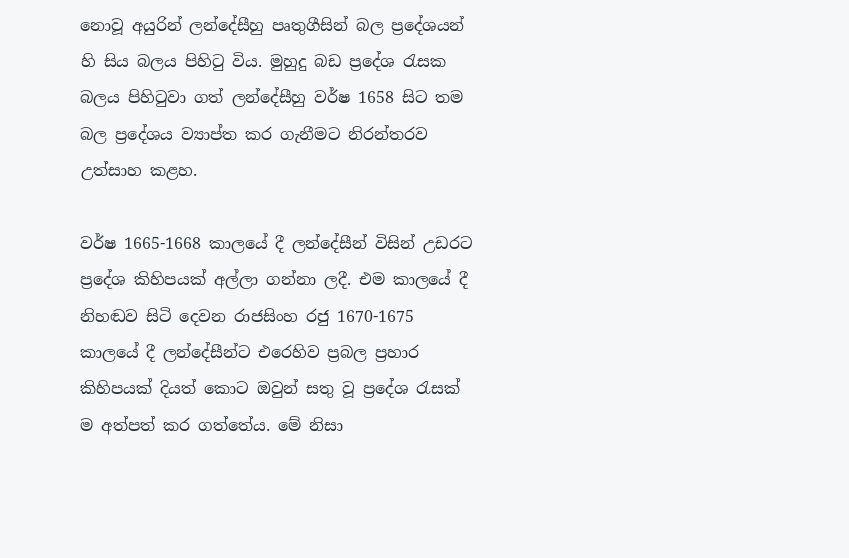නොවූ අයුරින් ලන්දේසීහු පෘතුගීසින් බල ප්‍රදේශයන් හි සිය බලය පිහිටු විය. මුහුදු බඩ ප්‍රදේශ රැසක බලය පිහිටුවා ගත් ලන්දේසීහු වර්ෂ 1658 සිට තම බල ප්‍රදේශය ව්‍යාප්ත කර ගැනීමට නිරන්තරව උත්සාහ කළහ.

වර්ෂ 1665-1668 කාලයේ දී ලන්දේසීන් විසින් උඩරට ප්‍රදේශ කිහිපයක් අල්ලා ගන්නා ලදී. එම කාලයේ දී නිහඬව සිටි දෙවන රාජසිංහ රජු 1670-1675 කාලයේ දී ලන්දේසීන්ට එරෙහිව ප්‍රබල ප්‍රහාර කිහිපයක් දියත් කොට ඔවුන් සතු වූ ප්‍රදේශ රැසක් ම අත්පත් කර ගත්තේය. මේ නිසා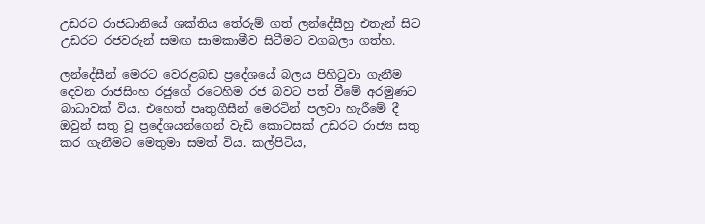උඩරට රාජධානියේ ශක්තිය තේරුම් ගත් ලන්දේසීහු එතැන් සිට උඩරට රජවරුන් සමඟ සාමකාමීව සිටීමට වගබලා ගත්හ.

ලන්දේසීන් මෙරට වෙරළබඩ ප්‍රදේශයේ බලය පිහිටුවා ගැනීම දෙවන රාජසිංහ රජුගේ රටෙහිම රජ බවට පත් වීමේ අරමුණට බාධාවක් විය. එහෙත් පෘතුගීසීන් මෙරටින් පලවා හැරීමේ දී ඔවුන් සතු වූ ප්‍රදේශයන්ගෙන් වැඩි කොටසක් උඩරට රාජ්‍ය සතු කර ගැනීමට මෙතුමා සමත් විය. කල්පිටිය,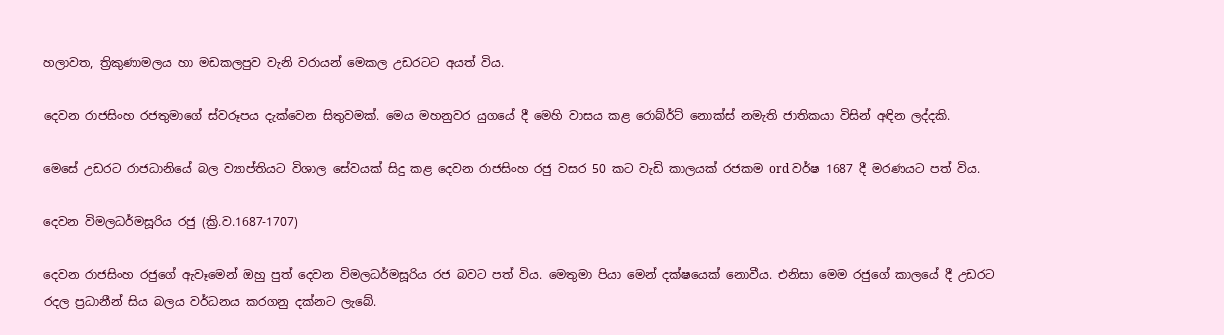හලාවත, ත්‍රිකුණාමලය හා මඩකලපුව වැනි වරායන් මෙකල උඩරටට අයත් විය.

දෙවන රාජසිංහ රජතුමාගේ ස්වරූපය දැක්වෙන සිතුවමක්. මෙය මහනුවර යුගයේ දී මෙහි වාසය කළ රොබ්ර්ට් නොක්ස් නමැති ජාතිකයා විසින් අඳින ලද්දකි.

මෙසේ උඩරට රාජධානියේ බල ව්‍යාප්තියට විශාල සේවයක් සිදු කළ දෙවන රාජසිංහ රජු වසර 50 කට වැඩි කාලයක් රජකම ord වර්ෂ 1687 දී මරණයට පත් විය.

දෙවන විමලධර්මසූරිය රජු (ක්‍රි.ව.1687-1707)

දෙවන රාජසිංහ රජුගේ ඇවෑමෙන් ඔහු පුත් දෙවන විමලධර්මසූරිය රජ බවට පත් විය. මෙතුමා පියා මෙන් දක්ෂයෙක් නොවීය. එනිසා මෙම රජුගේ කාලයේ දී උඩරට රදල ප්‍රධානීන් සිය බලය වර්ධනය කරගනු දක්නට ලැබේ.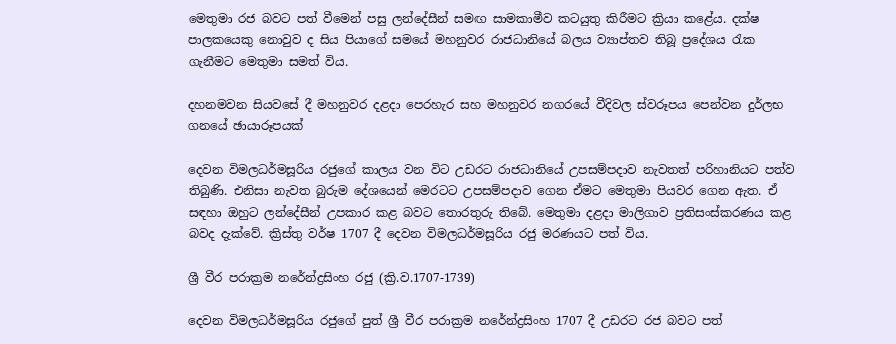මෙතුමා රජ බවට පත් වීමෙන් පසු ලන්දේසීන් සමඟ සාමකාමීව කටයුතු කිරීමට ක්‍රියා කළේය. දක්ෂ පාලකයෙකු නොවුව ද සිය පියාගේ සමයේ මහනුවර රාජධානියේ බලය ව්‍යාප්තව තිබූ ප්‍රදේශය රැක ගැනීමට මෙතුමා සමත් විය.

දහනමවන සියවසේ දී මහනුවර දළදා පෙරහැර සහ මහනුවර නගරයේ වීදිවල ස්වරූපය පෙන්වන දුර්ලභ ගනයේ ඡායාරූපයක්

දෙවන විමලධර්මසූරිය රජුගේ කාලය වන විට උඩරට රාජධානියේ උපසම්පදාව නැවතත් පරිහානියට පත්ව තිබුණි. එනිසා නැවත බුරුම දේශයෙන් මෙරටට උපසම්පදාව ගෙන ඒමට මෙතුමා පියවර ගෙන ඇත. ඒ සඳහා ඔහුට ලන්දේසීන් උපකාර කළ බවට තොරතුරු තිබේ. මෙතුමා දළදා මාලිගාව ප්‍රතිසංස්කරණය කළ බවද දැක්වේ. ක්‍රිස්තු වර්ෂ 1707 දී දෙවන විමලධර්මසූරිය රජු මරණයට පත් විය.

ශ්‍රී වීර පරාක්‍රම නරේන්ද්‍රසිංහ රජු (ක්‍රි.ව.1707-1739)

දෙවන විමලධර්මසූරිය රජුගේ පුත් ශ්‍රී වීර පරාක්‍රම නරේන්ද්‍රසිංහ 1707 දී උඩරට රජ බවට පත්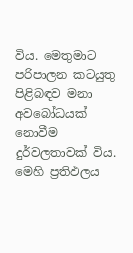විය. මෙතුමාට පරිපාලන කටයුතු පිළිබඳව මනා අවබෝධයක් නොවීම දුර්වලතාවක් විය. මෙහි ප්‍රතිඵලය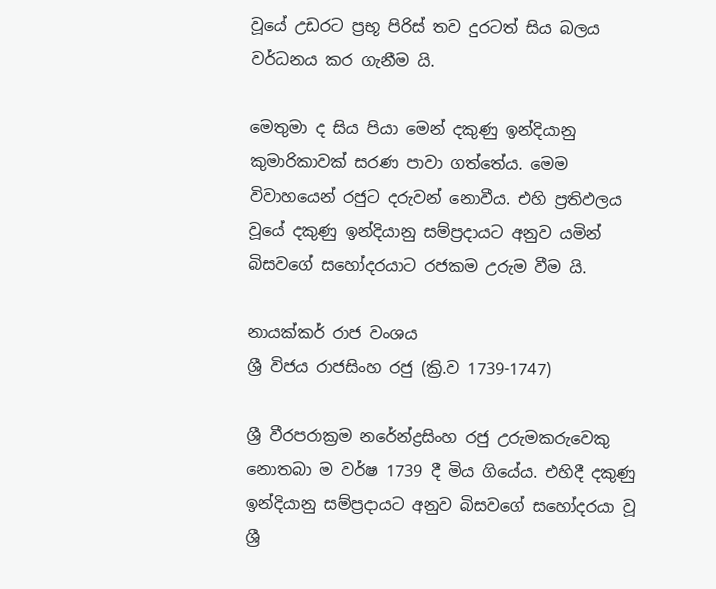වූයේ උඩරට ප්‍රභූ පිරිස් තව දුරටත් සිය බලය වර්ධනය කර ගැනීම යි.

මෙතුමා ද සිය පියා මෙන් දකුණු ඉන්දියානු කුමාරිකාවක් සරණ පාවා ගත්තේය. මෙම විවාහයෙන් රජුට දරුවන් නොවීය. එහි ප්‍රතිඵලය වූයේ දකුණු ඉන්දියානු සම්ප්‍රදායට අනුව යමින් බිසවගේ සහෝදරයාට රජකම උරුම වීම යි.

නායක්කර් රාජ වංශය
ශ්‍රී විජය රාජසිංහ රජු (ක්‍රි.ව 1739-1747)

ශ්‍රී වීරපරාක්‍රම නරේන්ද්‍රසිංහ රජු උරුමකරුවෙකු නොතබා ම වර්ෂ 1739 දී මිය ගියේය. එහිදී දකුණු ඉන්දියානු සම්ප්‍රදායට අනුව බිසවගේ සහෝදරයා වූ ශ්‍රී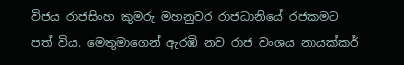විජය රාජසිංහ කුමරු මහනුවර රාජධානියේ රජකමට පත් විය. මෙතුමාගෙන් ඇරඹි නව රාජ වංශය නායක්කර්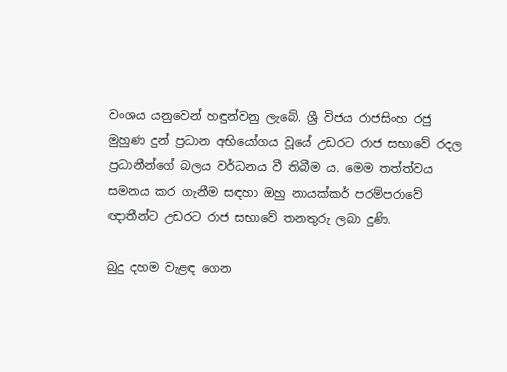වංශය යනුවෙන් හඳුන්වනු ලැබේ. ශ්‍රී විජය රාජසිංහ රජු මුහුණ දුන් ප්‍රධාන අභියෝගය වූයේ උඩරට රාජ සභාවේ රදල ප්‍රධානීන්ගේ බලය වර්ධනය වී තිබීම ය. මෙම තත්ත්වය සමනය කර ගැනීම සඳහා ඔහු නායක්කර් පරම්පරාවේ ඥාතීන්ට උඩරට රාජ සභාවේ තනතුරු ලබා දුණි.

බුදු දහම වැළඳ ගෙන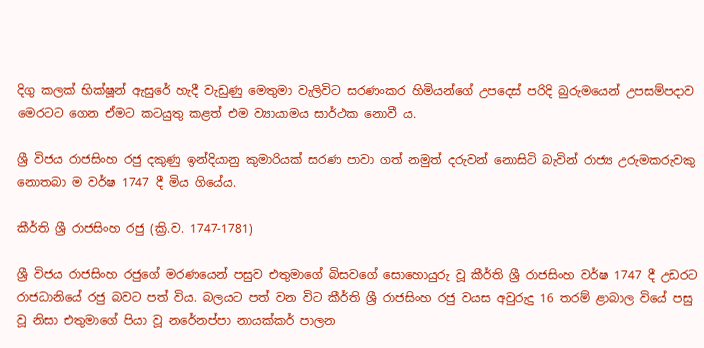දිගු කලක් භික්ෂූන් ඇසුරේ හැදී වැඩුණු මෙතුමා වැලිවිට සරණංකර හිමියන්ගේ උපදෙස් පරිදි බුරුමයෙන් උපසම්පදාව මෙරටට ගෙන ඒමට කටයුතු කළත් එම ව්‍යායාමය සාර්ථක නොවී ය.

ශ්‍රී විජය රාජසිංහ රජු දකුණු ඉන්දියානු කුමාරියක් සරණ පාවා ගත් නමුත් දරුවන් නොසිටි බැවින් රාජ්‍ය උරුමකරුවකු නොතබා ම වර්ෂ 1747 දී මිය ගියේය.

කීර්ති ශ්‍රී රාජසිංහ රජු (ක්‍රි.ව. 1747-1781)

ශ්‍රී විජය රාජසිංහ රජුගේ මරණයෙන් පසුව එතුමාගේ බිසවගේ සොහොයුරු වූ කීර්ති ශ්‍රී රාජසිංහ වර්ෂ 1747 දී උඩරට රාජධානියේ රජු බවට පත් විය. බලයට පත් වන විට කීර්ති ශ්‍රී රාජසිංහ රජු වයස අවුරුදු 16 තරම් ළාබාල වියේ පසු වූ නිසා එතුමාගේ පියා වූ නරේනප්පා නායක්කර් පාලන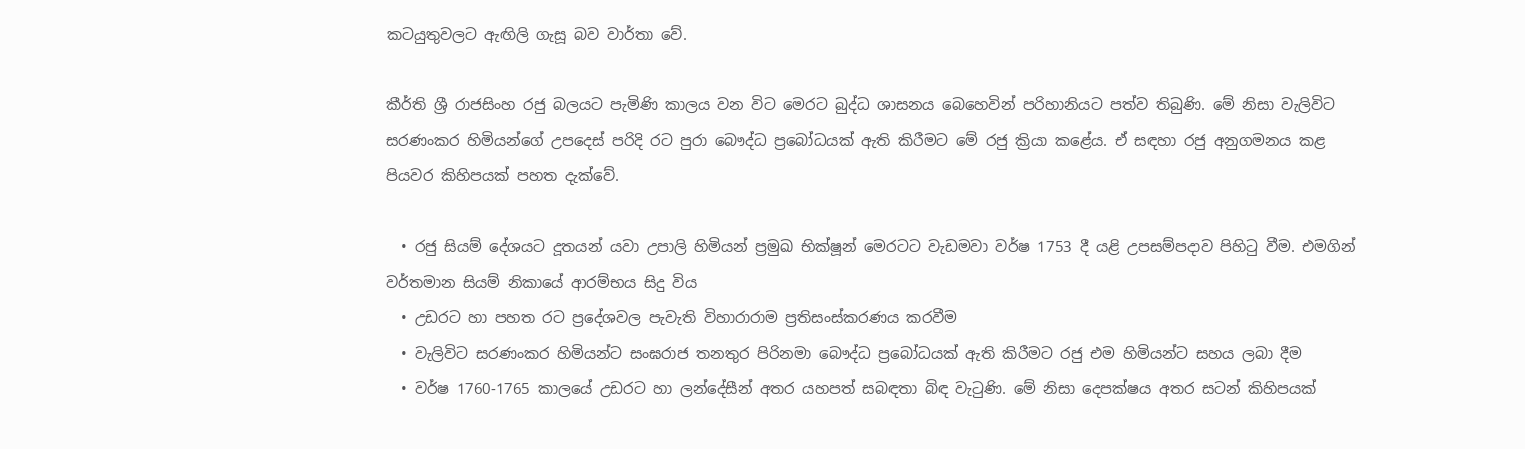කටයුතුවලට ඇඟිලි ගැසූ බව වාර්තා වේ.

කීර්ති ශ්‍රී රාජසිංහ රජු බලයට පැමිණි කාලය වන විට මෙරට බුද්ධ ශාසනය බෙහෙවින් පරිහානියට පත්ව තිබුණි. මේ නිසා වැලිවිට සරණංකර හිමියන්ගේ උපදෙස් පරිදි රට පුරා බෞද්ධ ප්‍රබෝධයක් ඇති කිරීමට මේ රජු ක්‍රියා කළේය. ඒ සඳහා රජු අනුගමනය කළ පියවර කිහිපයක් පහත දැක්වේ.

  • රජු සියම් දේශයට දූතයන් යවා උපාලි හිමියන් ප්‍රමුඛ භික්ෂූන් මෙරටට වැඩමවා වර්ෂ 1753 දී යළි උපසම්පදාව පිහිටු වීම. එමගින් වර්තමාන සියම් නිකායේ ආරම්භය සිදු විය
  • උඩරට හා පහත රට ප්‍රදේශවල පැවැති විහාරාරාම ප්‍රතිසංස්කරණය කරවීම
  • වැලිවිට සරණංකර හිමියන්ට සංඝරාජ තනතුර පිරිනමා බෞද්ධ ප්‍රබෝධයක් ඇති කිරීමට රජු එම හිමියන්ට සහය ලබා දීම
  • වර්ෂ 1760-1765 කාලයේ උඩරට හා ලන්දේසීන් අතර යහපත් සබඳතා බිඳ වැටුණි. මේ නිසා දෙපක්ෂය අතර සටන් කිහිපයක්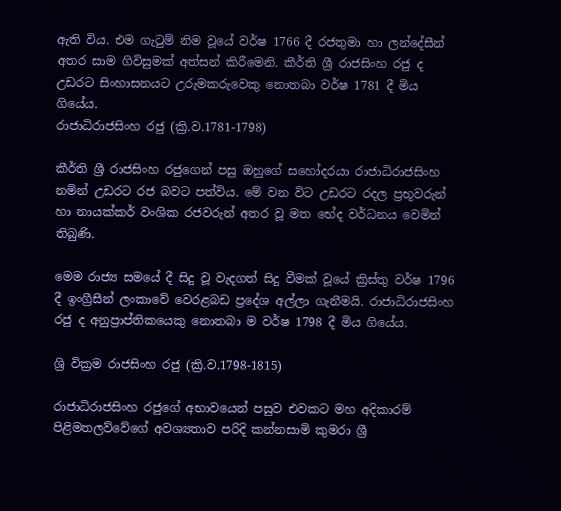ඇති විය. එම ගැටුම් නිම වූයේ වර්ෂ 1766 දී රජතුමා හා ලන්දේසීන් අතර සාම ගිවිසුමක් අත්සන් කිරීමෙනි. කීර්ති ශ්‍රී රාජසිංහ රජු ද උඩරට සිංහාසනයට උරුමකරුවෙකු නොතබා වර්ෂ 1781 දී මිය ගියේය.
රාජාධිරාජසිංහ රජු (ක්‍රි.ව.1781-1798)

කීර්ති ශ්‍රී රාජසිංහ රජුගෙන් පසු ඔහුගේ සහෝදරයා රාජාධිරාජසිංහ නමින් උඩරට රජ බවට පත්විය. මේ වන විට උඩරට රදල ප්‍රභූවරුන් හා නායක්කර් වංශික රජවරුන් අතර වූ මත භේද වර්ධනය වෙමින් තිබුණි.

මෙම රාජ්‍ය සමයේ දී සිදු වූ වැදගත් සිදු වීමක් වූයේ ක්‍රිස්තු වර්ෂ 1796 දී ඉංග්‍රීසීන් ලංකාවේ වෙරළබඩ ප්‍රදේශ අල්ලා ගැනීමයි. රාජාධිරාජසිංහ රජු ද අනුප්‍රාප්තිකයෙකු නොතබා ම වර්ෂ 1798 දී මිය ගියේය.

ශ්‍රි වික්‍රම රාජසිංහ රජු (ක්‍රි.ව.1798-1815)

රාජාධිරාජසිංහ රජුගේ අභාවයෙන් පසුව එවකට මහ අදිකාරම් පිළිමතලව්වේගේ අවශ්‍යතාව පරිදි කන්නසාමි කුමරා ශ්‍රී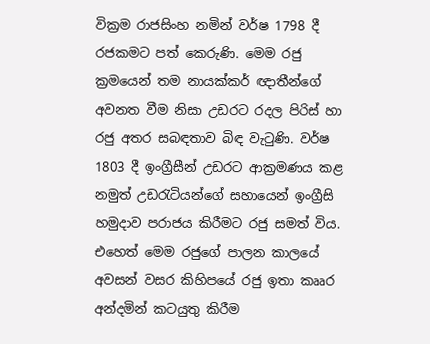වික්‍රම රාජසිංහ නමින් වර්ෂ 1798 දී රජකමට පත් කෙරුණි. මෙම රජු ක්‍රමයෙන් තම නායක්කර් ඥාතීන්ගේ අවනත වීම නිසා උඩරට රදල පිරිස් හා රජු අතර සබඳතාව බිඳ වැටුණි. වර්ෂ 1803 දී ඉංග්‍රීසීන් උඩරට ආක්‍රමණය කළ නමුත් උඩරැටියන්ගේ සහායෙන් ඉංග්‍රීසි හමුදාව පරාජය කිරීමට රජු සමත් විය. එහෙත් මෙම රජුගේ පාලන කාලයේ අවසන් වසර කිහිපයේ රජු ඉතා කෲර අන්දමින් කටයුතු කිරීම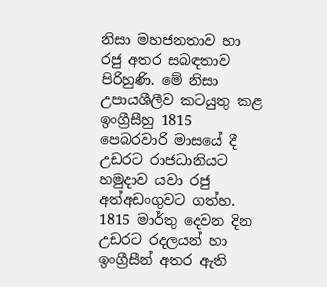නිසා මහජනතාව හා රජු අතර සබඳතාව පිරිහුණි. මේ නිසා උපායශීලීව කටයුතු කළ ඉංග්‍රීසීහු 1815 පෙබරවාරි මාසයේ දී උඩරට රාජධානියට හමුදාව යවා රජු අත්අඩංගුවට ගත්හ. 1815 මාර්තු දෙවන දින උඩරට රදලයන් හා ඉංග්‍රීසීන් අතර ඇති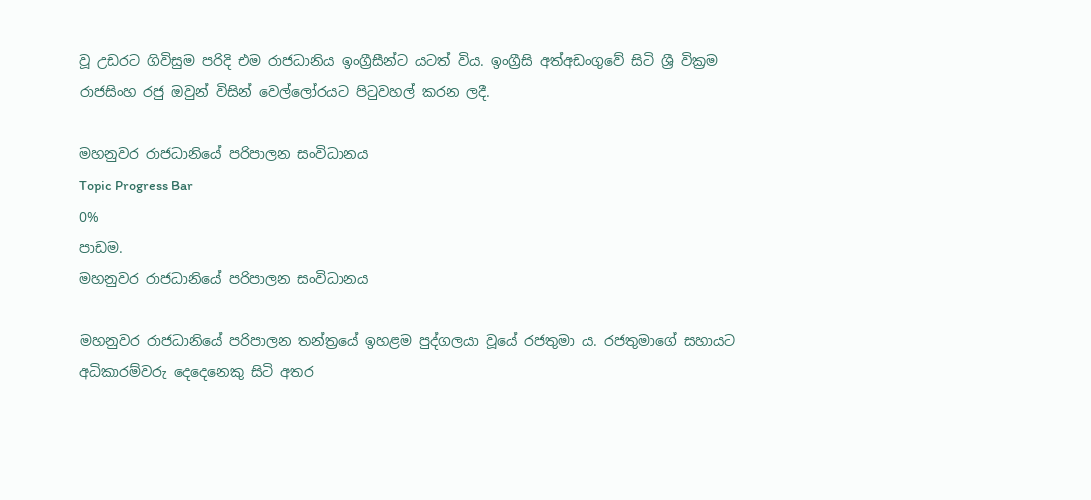වූ උඩරට ගිවිසුම පරිදි එම රාජධානිය ඉංග්‍රීසීන්ට යටත් විය. ඉංග්‍රීසි අත්අඩංගුවේ සිටි ශ්‍රී වික්‍රම රාජසිංහ රජු ඔවුන් විසින් වෙල්ලෝරයට පිටුවහල් කරන ලදී.

මහනුවර රාජධානියේ පරිපාලන සංවිධානය
Topic Progress Bar
0%
පාඩම.
මහනුවර රාජධානියේ පරිපාලන සංවිධානය

මහනුවර රාජධානියේ පරිපාලන තන්ත්‍රයේ ඉහළම පුද්ගලයා වූයේ රජතුමා ය. රජතුමාගේ සහායට අධිකාරම්වරු දෙදෙනෙකු සිටි අතර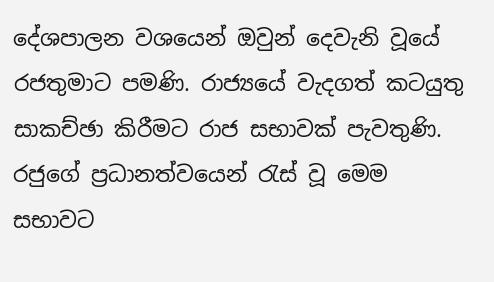දේශපාලන වශයෙන් ඔවුන් දෙවැනි වූයේ රජතුමාට පමණි. රාජ්‍යයේ වැදගත් කටයුතු සාකච්ඡා කිරීමට රාජ සභාවක් පැවතුණි. රජුගේ ප්‍රධානත්වයෙන් රැස් වූ මෙම සභාවට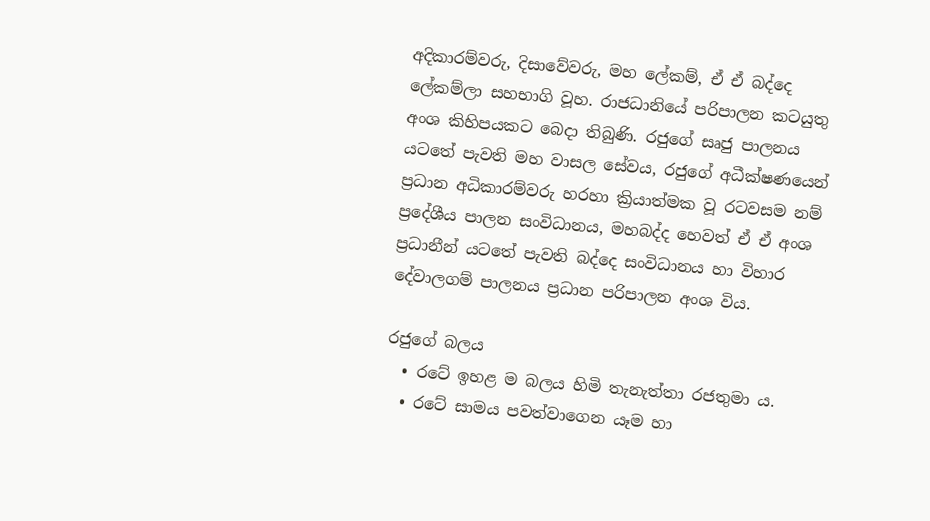අදිකාරම්වරු, දිසාවේවරු, මහ ලේකම්, ඒ ඒ බද්දෙ ලේකම්ලා සහභාගි වූහ. රාජධානියේ පරිපාලන කටයුතු අංශ කිහිපයකට බෙදා තිබුණි. රජුගේ සෘජු පාලනය යටතේ පැවති මහ වාසල සේවය, රජුගේ අධීක්ෂණයෙන් ප්‍රධාන අධිකාරම්වරු හරහා ක්‍රියාත්මක වූ රටවසම නම් ප්‍රදේශීය පාලන සංවිධානය, මහබද්ද හෙවත් ඒ ඒ අංශ ප්‍රධානීන් යටතේ පැවති බද්දෙ සංවිධානය හා විහාර දේවාලගම් පාලනය ප්‍රධාන පරිපාලන අංශ විය.

රජුගේ බලය
  • රටේ ඉහළ ම බලය හිමි තැනැත්තා රජතුමා ය.
  • රටේ සාමය පවත්වාගෙන යෑම හා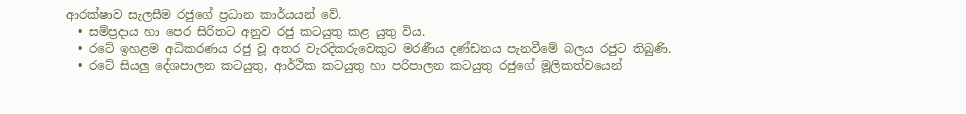ආරක්ෂාව සැලසීම රජුගේ ප්‍රධාන කාර්යයන් වේ.
  • සම්ප්‍රදාය හා පෙර සිරිතට අනුව රජු කටයුතු කළ යුතු විය.
  • රටේ ඉහළම අධිකරණය රජු වූ අතර වැරදිකරුවෙකුට මරණීය දණ්ඩනය පැනවීමේ බලය රජුට තිබුණි.
  • රටේ සියලු දේශපාලන කටයුතු, ආර්ථික කටයුතු හා පරිපාලන කටයුතු රජුගේ මූලිකත්වයෙන්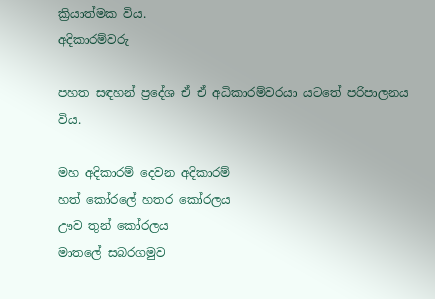ක්‍රියාත්මක විය.
අදිකාරම්වරු

පහත සඳහන් ප්‍රදේශ ඒ ඒ අධිකාරම්වරයා යටතේ පරිපාලනය විය.

මහ අදිකාරම් දෙවන අදිකාරම්
හත් කෝරලේ හතර කෝරලය
ඌව තුන් කෝරලය
මාතලේ සබරගමුව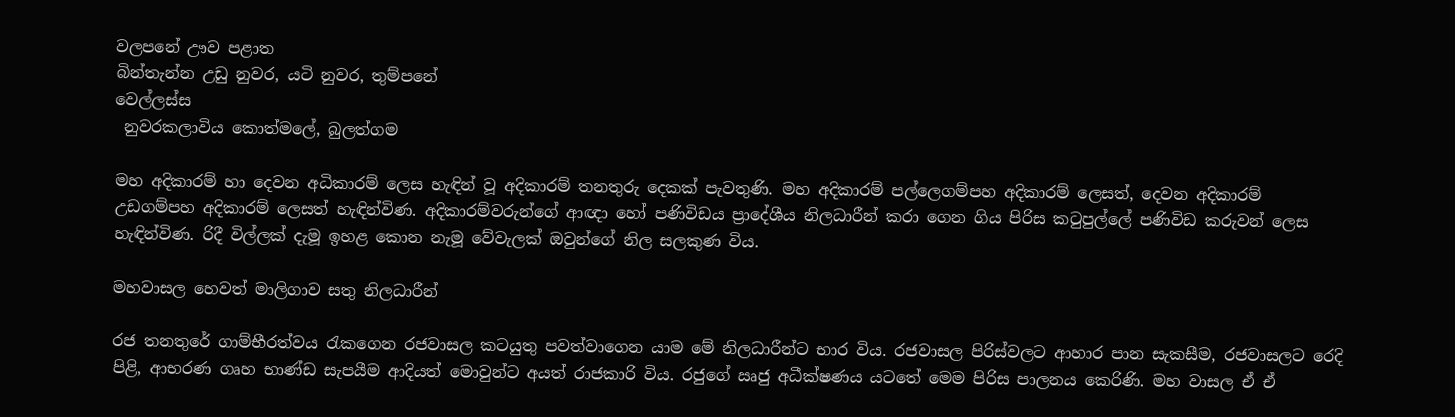වලපනේ ඌව පළාත
බින්තැන්න උඩු නුවර, යටි නුවර, තුම්පනේ
වෙල්ලස්ස
 නුවරකලාවිය කොත්මලේ, බුලත්ගම

මහ අදිකාරම් හා දෙවන අධිකාරම් ලෙස හැඳින් වූ අදිකාරම් තනතුරු දෙකක් පැවතුණි. මහ අදිකාරම් පල්ලෙගම්පහ අදිකාරම් ලෙසත්, දෙවන අදිකාරම් උඩගම්පහ අදිකාරම් ලෙසත් හැඳින්විණ. අදිකාරම්වරුන්ගේ ආඥා හෝ පණිවිඩය ප්‍රාදේශීය නිලධාරීන් කරා ගෙන ගිය පිරිස කටුපුල්ලේ පණිවිඩ කරුවන් ලෙස හැඳින්විණ. රිදී විල්ලක් දැමූ ඉහළ කොන නැමූ වේවැලක් ඔවුන්ගේ නිල සලකුණ විය.

මහවාසල හෙවත් මාලිගාව සතු නිලධාරීන්

රජ තනතුරේ ගාම්භීරත්වය රැකගෙන රජවාසල කටයුතු පවත්වාගෙන යාම මේ නිලධාරීන්ට භාර විය. රජවාසල පිරිස්වලට ආහාර පාන සැකසීම, රජවාසලට රෙදි පිළි, ආභරණ ගෘහ භාණ්ඩ සැපයීම ආදියත් මොවුන්ට අයත් රාජකාරි විය. රජුගේ ඍජු අධීක්ෂණය යටතේ මෙම පිරිස පාලනය කෙරිණි. මහ වාසල ඒ ඒ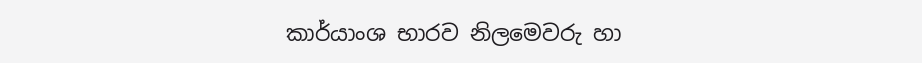කාර්යාංශ භාරව නිලමෙවරු හා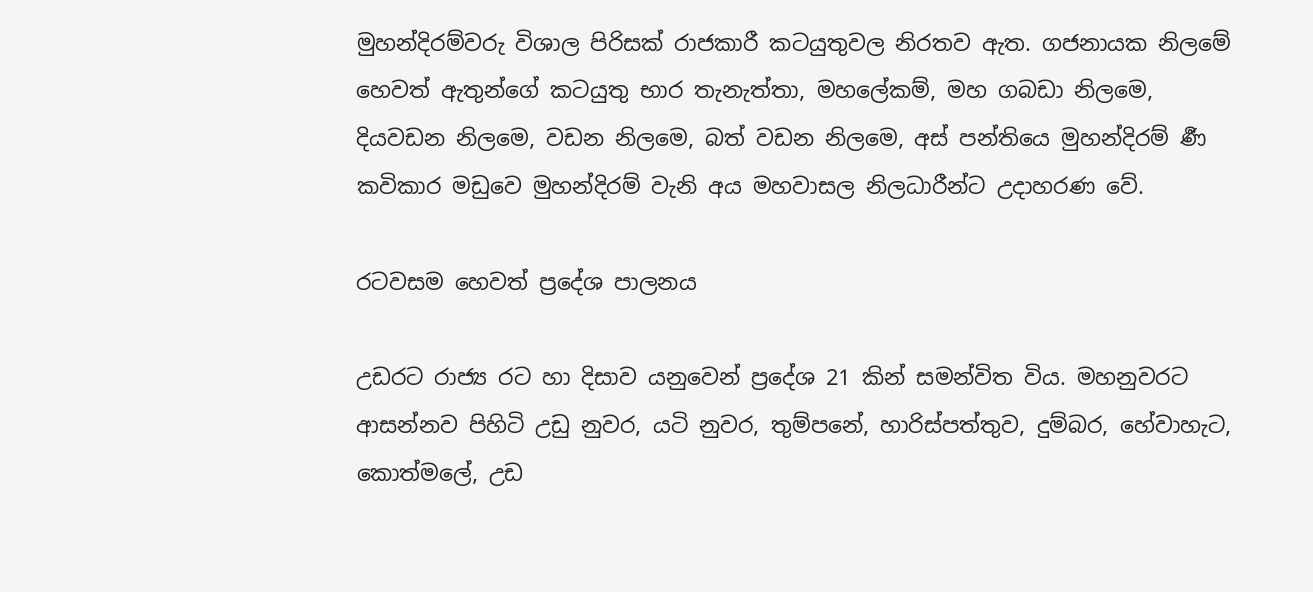මුහන්දිරම්වරු විශාල පිරිසක් රාජකාරී කටයුතුවල නිරතව ඇත. ගජනායක නිලමේ හෙවත් ඇතුන්ගේ කටයුතු භාර තැනැත්තා, මහලේකම්, මහ ගබඩා නිලමෙ, දියවඩන නිලමෙ, වඩන නිලමෙ, බත් වඩන නිලමෙ, අස් පන්තියෙ මුහන්දිරම් ර්‍ණ කවිකාර මඩුවෙ මුහන්දිරම් වැනි අය මහවාසල නිලධාරීන්ට උදාහරණ වේ.

රටවසම හෙවත් ප්‍රදේශ පාලනය

උඩරට රාජ්‍ය රට හා දිසාව යනුවෙන් ප්‍රදේශ 21 කින් සමන්විත විය. මහනුවරට ආසන්නව පිහිටි උඩු නුවර, යටි නුවර, තුම්පනේ, හාරිස්පත්තුව, දුම්බර, හේවාහැට, කොත්මලේ, උඩ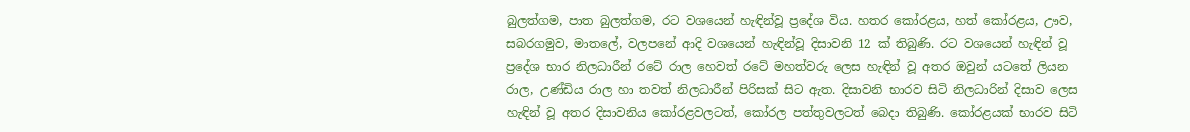බුලත්ගම, පාත බුලත්ගම, රට වශයෙන් හැඳින්වූ ප්‍රදේශ විය. හතර කෝරළය, හත් කෝරළය, ඌව, සබරගමුව, මාතලේ, වලපනේ ආදි වශයෙන් හැඳින්වූ දිසාවනි 12 ක් තිබුණි. රට වශයෙන් හැඳින් වූ ප්‍රදේශ භාර නිලධාරීන් රටේ රාල හෙවත් රටේ මහත්වරු ලෙස හැඳින් වූ අතර ඔවුන් යටතේ ලියන රාල, උණ්ඩිය රාල හා තවත් නිලධාරීන් පිරිසක් සිට ඇත. දිසාවනි භාරව සිටි නිලධාරින් දිසාව ලෙස හැඳින් වූ අතර දිසාවනිය කෝරළවලටත්, කෝරල පත්තුවලටත් බෙදා තිබුණි. කෝරළයක් භාරව සිටි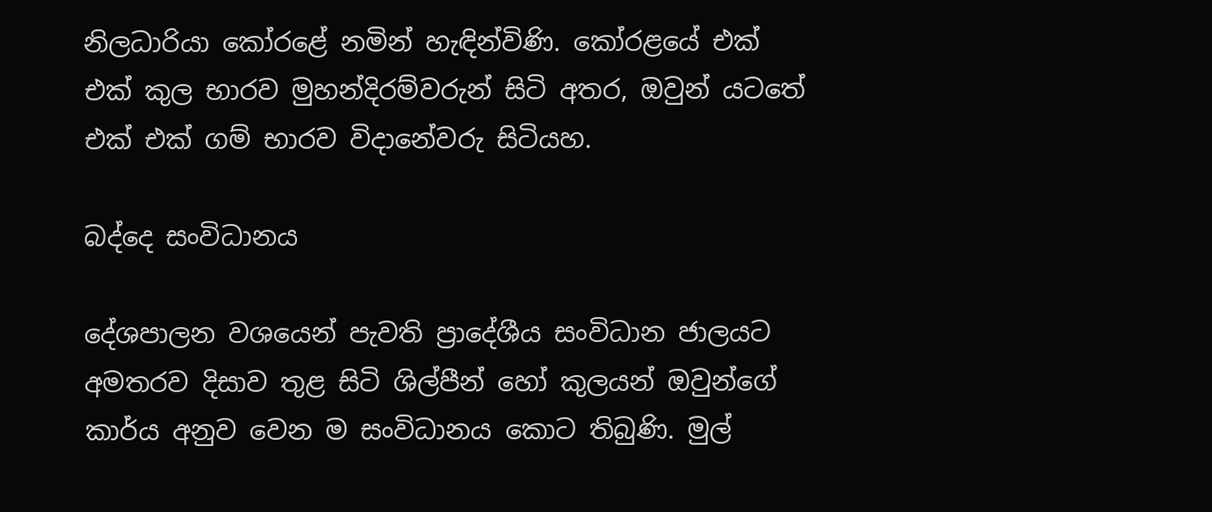නිලධාරියා කෝරළේ නමින් හැඳින්විණි. කෝරළයේ එක් එක් කුල භාරව මුහන්දිරම්වරුන් සිටි අතර, ඔවුන් යටතේ එක් එක් ගම් භාරව විදානේවරු සිටියහ.

බද්දෙ සංවිධානය

දේශපාලන වශයෙන් පැවති ප්‍රාදේශීය සංවිධාන ජාලයට අමතරව දිසාව තුළ සිටි ශිල්පීන් හෝ කුලයන් ඔවුන්ගේ කාර්ය අනුව වෙන ම සංවිධානය කොට තිබුණි. මුල්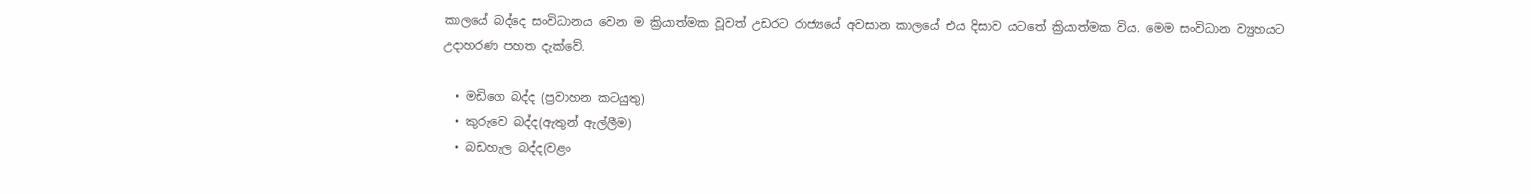කාලයේ බද්දෙ සංවිධානය වෙන ම ක්‍රියාත්මක වූවත් උඩරට රාජ්‍යයේ අවසාන කාලයේ එය දිසාව යටතේ ක්‍රියාත්මක විය. මෙම සංවිධාන ව්‍යුහයට උදාහරණ පහත දැක්වේ.

  • මඩිගෙ බද්ද (ප්‍රවාහන කටයුතු)
  • කුරුවෙ බද්ද(ඇතුන් ඇල්ලීම)
  • බඩහැල බද්ද(වළං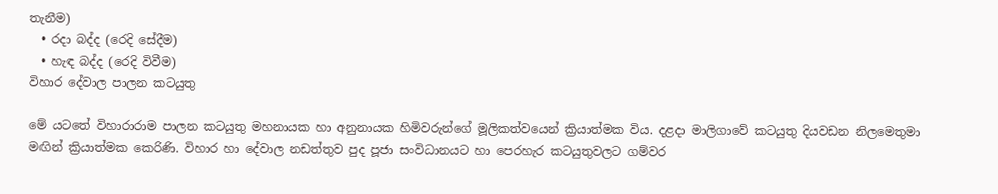තැනීම)
  • රදා බද්ද (රෙදි සේදීම)
  • හැඳ බද්ද (රෙදි විවීම)
විහාර දේවාල පාලන කටයුතු

මේ යටතේ විහාරාරාම පාලන කටයුතු මහනායක හා අනුනායක හිමිවරුන්ගේ මූලිකත්වයෙන් ක්‍රියාත්මක විය. දළදා මාලිගාවේ කටයුතු දියවඩන නිලමෙතුමා මඟින් ක්‍රියාත්මක කෙරිණි. විහාර හා දේවාල නඩත්තුව පුද පූජා සංවිධානයට හා පෙරහැර කටයුතුවලට ගම්වර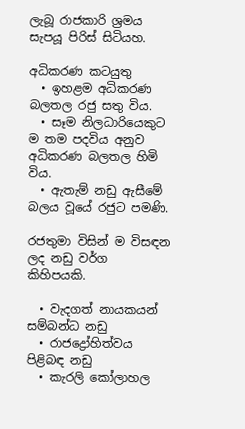ලැබූ රාජකාරි ශ්‍රමය සැපයූ පිරිස් සිටියහ.

අධිකරණ කටයුතු
  • ඉහළම අධිකරණ බලතල රජු සතු විය.
  • සෑම නිලධාරියෙකුට ම තම පදවිය අනුව අධිකරණ බලතල හිමි විය.
  • ඇතැම් නඩු ඇසීමේ බලය වූයේ රජුට පමණි.

රජතුමා විසින් ම විසඳන ලද නඩු වර්ග කිහිපයකි.

  • වැදගත් නායකයන් සම්බන්ධ නඩු
  • රාජද්‍රෝහිත්වය පිළිබඳ නඩු
  • කැරලි කෝලාහල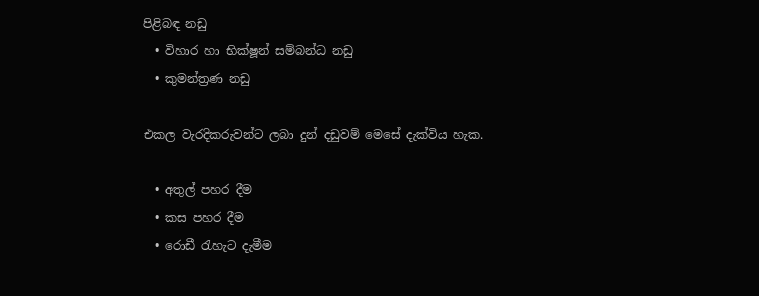පිළිබඳ නඩු
  • විහාර හා භික්ෂූන් සම්බන්ධ නඩු
  • කුමන්ත්‍රණ නඩු

එකල වැරදිකරුවන්ට ලබා දුන් දඩුවම් මෙසේ දැක්විය හැක.

  • අතුල් පහර දීම
  • කස පහර දීම
  • රොඩී රැහැට දැමීම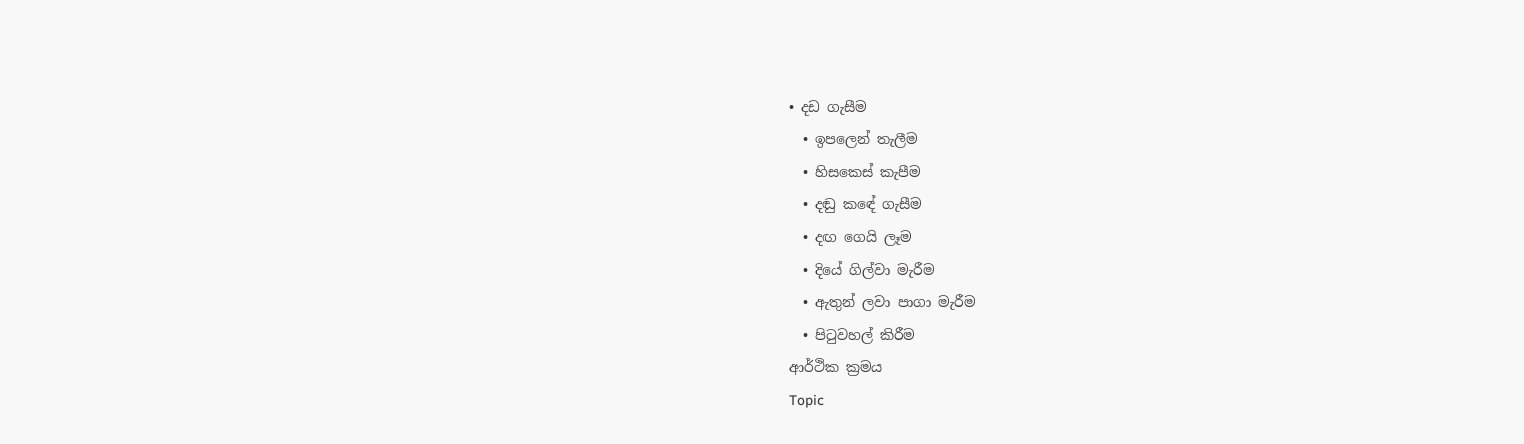• දඩ ගැසීම
  • ඉපලෙන් තැලීම
  • හිසකෙස් කැපීම
  • දඬු කඳේ ගැසීම
  • දඟ ගෙයි ලෑම
  • දියේ ගිල්වා මැරීම
  • ඇතුන් ලවා පාගා මැරීම
  • පිටුවහල් කිරීම
ආර්ථික ක්‍රමය
Topic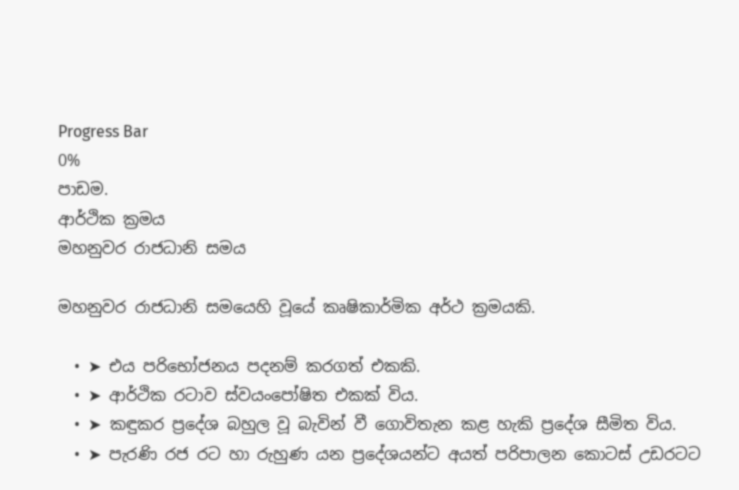Progress Bar
0%
පාඩම.
ආර්ථික ක්‍රමය
මහනුවර රාජධානි සමය

මහනුවර රාජධානි සමයෙහි වූයේ කෘෂිකාර්මික අර්ථ ක්‍රමයකි.

  • ➤ එය පරිභෝජනය පදනම් කරගත් එකකි.
  • ➤ ආර්ථික රටාව ස්වයංපෝෂිත එකක් විය.
  • ➤ කඳුකර ප්‍රදේශ බහුල වූ බැවින් වී ගොවිතැන කළ හැකි ප්‍රදේශ සීමිත විය.
  • ➤ පැරණි රජ රට හා රුහුණ යන ප්‍රදේශයන්ට අයත් පරිපාලන කොටස් උඩරටට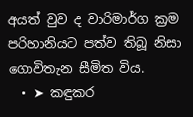අයත් වුව ද වාරිමාර්ග ක්‍රම පරිහානියට පත්ව තිබූ නිසා ගොවිතැන සීමිත විය.
  • ➤ කඳුකර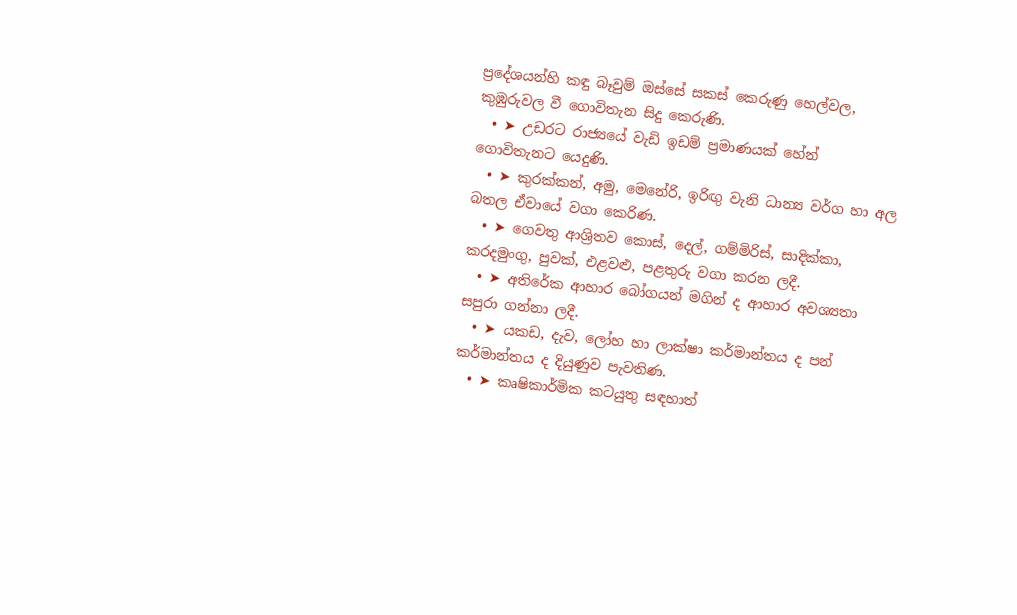ප්‍රදේශයන්හි කඳු බෑවුම් ඔස්සේ සකස් කෙරුණු හෙල්වල, කුඹුරුවල වී ගොවිතැන සිදු කෙරුණි.
  • ➤ උඩරට රාජ්‍යයේ වැඩි ඉඩම් ප්‍රමාණයක් හේන් ගොවිතැනට යෙදුණි.
  • ➤ කුරක්කන්, අමු, මෙනේරි, ඉරිඟු වැනි ධාන්‍ය වර්ග හා අල බතල ඒවායේ වගා කෙරිණ.
  • ➤ ගෙවතු ආශ්‍රිතව කොස්, දෙල්, ගම්මිරිස්, සාදික්කා, කරදමුංගු, පුවක්, එළවළු, පළතුරු වගා කරන ලදී.
  • ➤ අතිරේක ආහාර බෝගයන් මගින් ද ආහාර අවශ්‍යතා සපුරා ගන්නා ලදී.
  • ➤ යකඩ, දැව, ලෝහ හා ලාක්ෂා කර්මාන්තය ද පන් කර්මාන්තය ද දියුණුව පැවතිණ.
  • ➤ කෘෂිකාර්මික කටයුතු සඳහාත්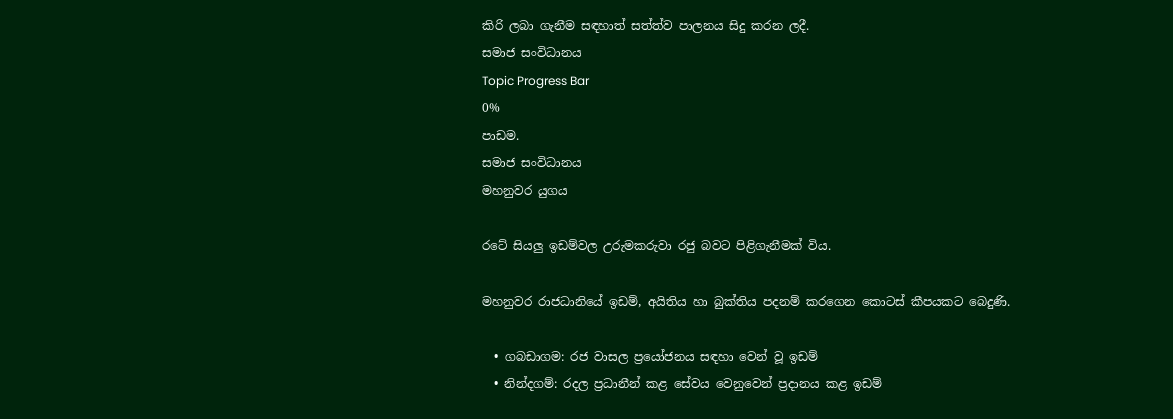කිරි ලබා ගැනීම සඳහාත් සත්ත්ව පාලනය සිදු කරන ලදී.
සමාජ සංවිධානය
Topic Progress Bar
0%
පාඩම.
සමාජ සංවිධානය
මහනුවර යුගය

රටේ සියලු ඉඩම්වල උරුමකරුවා රජු බවට පිළිගැනීමක් විය.

මහනුවර රාජධානියේ ඉඩම්, අයිතිය හා බුක්තිය පදනම් කරගෙන කොටස් කීපයකට බෙදුණි.

  • ගබඩාගම: රජ වාසල ප්‍රයෝජනය සඳහා වෙන් වූ ඉඩම්
  • නින්දගම්: රදල ප්‍රධානීන් කළ සේවය වෙනුවෙන් ප්‍රදානය කළ ඉඩම්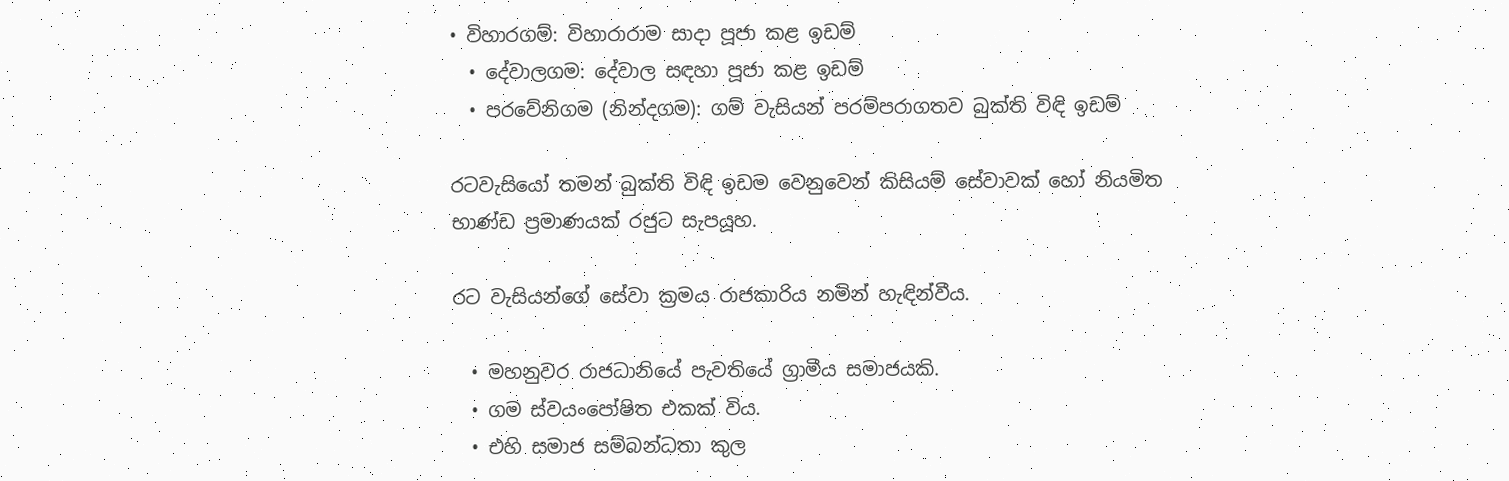• විහාරගම්: විහාරාරාම සාදා පූජා කළ ඉඩම්
  • දේවාලගම: දේවාල සඳහා පූජා කළ ඉඩම්
  • පරවේනිගම (නින්දගම): ගම් වැසියන් පරම්පරාගතව බුක්ති විඳි ඉඩම්

රටවැසියෝ තමන් බුක්ති විඳි ඉඩම වෙනුවෙන් කිසියම් සේවාවක් හෝ නියමිත භාණ්ඩ ප්‍රමාණයක් රජුට සැපයූහ.

රට වැසියන්ගේ සේවා ක්‍රමය රාජකාරිය නමින් හැඳින්වීය.

  • මහනුවර රාජධානියේ පැවතියේ ග්‍රාමීය සමාජයකි.
  • ගම ස්වයංපෝෂිත එකක් විය.
  • එහි සමාජ සම්බන්ධතා කුල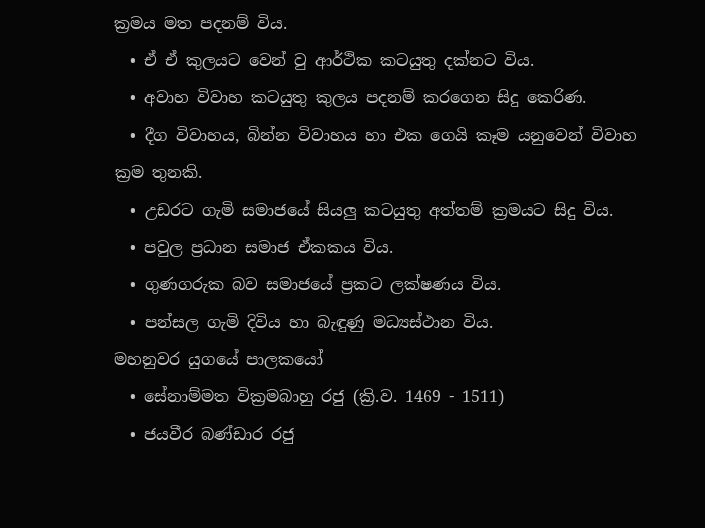ක්‍රමය මත පදනම් විය.
  • ඒ ඒ කුලයට වෙන් වු ආර්ථික කටයුතු දක්නට විය.
  • අවාහ විවාහ කටයුතු කුලය පදනම් කරගෙන සිදු කෙරිණ.
  • දීග විවාහය, බින්න විවාහය හා එක ගෙයි කෑම යනුවෙන් විවාහ ක්‍රම තුනකි.
  • උඩරට ගැමි සමාජයේ සියලු කටයුතු අත්තම් ක්‍රමයට සිදු විය.
  • පවුල ප්‍රධාන සමාජ ඒකකය විය.
  • ගුණගරුක බව සමාජයේ ප්‍රකට ලක්ෂණය විය.
  • පන්සල ගැමි දිවිය හා බැඳුණු මධ්‍යස්ථාන විය.
මහනුවර යුගයේ පාලකයෝ
  • සේනාම්මත වික්‍රමබාහු රජු (ක්‍රි.ව. 1469 - 1511)
  • ජයවීර බණ්ඩාර රජු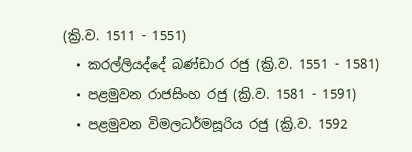(ක්‍රි.ව. 1511 - 1551)
  • කරල්ලියද්දේ බණ්ඩාර රජු (ක්‍රි.ව. 1551 - 1581)
  • පළමුවන රාජසිංහ රජු (ක්‍රි.ව. 1581 - 1591)
  • පළමුවන විමලධර්මසූරිය රජු (ක්‍රි.ව. 1592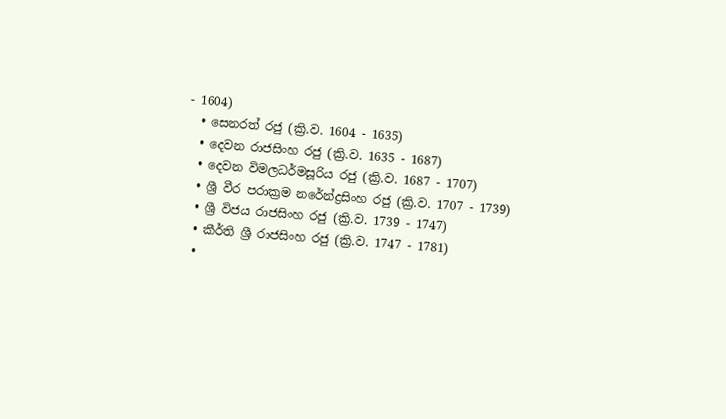- 1604)
  • සෙනරත් රජු (ක්‍රි.ව. 1604 - 1635)
  • දෙවන රාජසිංහ රජු (ක්‍රි.ව. 1635 - 1687)
  • දෙවන විමලධර්මසූරිය රජු (ක්‍රි.ව. 1687 - 1707)
  • ශ්‍රී වීර පරාක්‍රම නරේන්ද්‍රසිංහ රජු (ක්‍රි.ව. 1707 - 1739)
  • ශ්‍රී විජය රාජසිංහ රජු (ක්‍රි.ව. 1739 - 1747)
  • කීර්ති ශ්‍රී රාජසිංහ රජු (ක්‍රි.ව. 1747 - 1781)
  •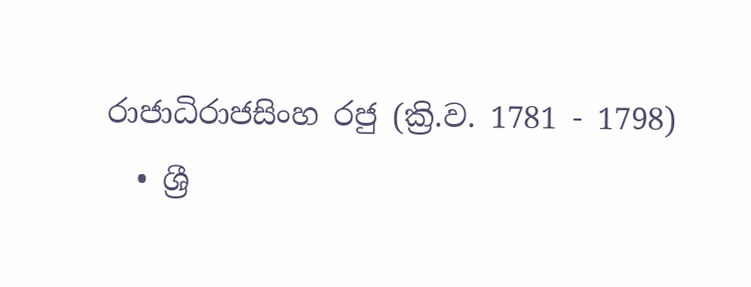රාජාධිරාජසිංහ රජු (ක්‍රි.ව. 1781 - 1798)
  • ශ්‍රී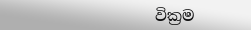වික්‍රම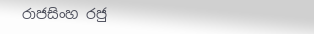රාජසිංහ රජු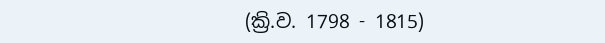(ක්‍රි.ව. 1798 - 1815)